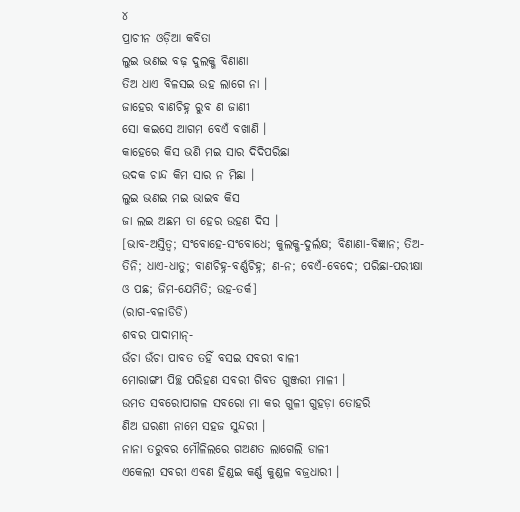୪
ପ୍ରାଚୀନ ଓଡ଼ିଆ କବିତା
ଲୁଇ ଭଣଇ ବଢ଼ ଦୁଲକ୍ଖ ବିଣାଣା
ତିଅ ଧାଏ ବିଳସଇ ଉହ ଲାଗେ ନା ।
ଜାହେର ବାଣଚିହ୍ନ ରୁବ ଣ ଜାଣୀ
ସୋ କଇସେ ଆଗମ ବେଏଁ ବଖାଣି ।
କାହେରେ କିସ ଭଣି ମଇ ସାର ଦିଦିପରିଛା
ଉଦକ ଚାନ୍ଦ କିମ ସାର ନ ମିଛା ।
ଲୁଇ ଭଣଇ ମଇ ଭାଇବ କିସ
ଜା ଲଇ ଅଛମ ତା ହେର ଉହଣ ଦିସ ।
[ଭାବ-ଅସ୍ତିତ୍ୱ; ସଂବୋହେ-ସଂବୋଧେ; କୁଲକ୍ଖ-ଦୁର୍ଲକ୍ଷ; ବିଣାଣା-ବିଜ୍ଞାନ; ତିଅ-ତିନି; ଧାଏ-ଧାତୁ; ବାଣଚିହ୍ନ-ବର୍ଣ୍ଣଚିହ୍ନ; ଣ-ନ; ବେଏଁ-ବେଦେ; ପରିଛା-ପରୀକ୍ଷା ଓ ପଛ; ଜିମ-ଯେମିତି; ଉହ-ତର୍କ]
(ରାଗ-ବଳାଡିଡି)
ଶବର ପାଦାମାନ୍-
ଉଁଚା ଉଁଚା ପାବତ ତହିଁ ବସଇ ସବରୀ ବାଳୀ
ମୋରାଙ୍ଗୀ ପିଚ୍ଛ ପରିହଣ ସବରୀ ଗିବତ ଗୁଞ୍ଜରୀ ମାଳୀ ।
ଉମତ ସବରୋପାଗଳ ସବରୋ ମା କର ଗୁଳୀ ଗୁହଡ଼ା ତୋହରି
ଣିଅ ଘରଣୀ ନାମେ ସହଜ ସୁନ୍ଦରୀ ।
ନାନା ତରୁବର ମୌଳିଲରେ ଗଅଣତ ଲାଗେଲି ଡାଳୀ
ଏକେଲୀ ସବରୀ ଏବଣ ହିଣ୍ଡଇ କର୍ଣ୍ଣ କୁଣ୍ଡଳ ବଜ୍ରଧାରୀ ।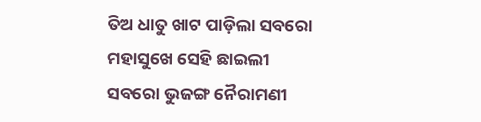ତିଅ ଧାତୁ ଖାଟ ପାଡ଼ିଲା ସବରୋ ମହାସୁଖେ ସେହି ଛାଇଲୀ
ସବରୋ ଭୁଜଙ୍ଗ ନୈରାମଣୀ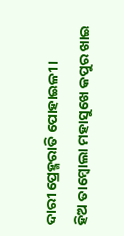ଦାରୀ ପ୍ରେହ୍ମରାତି ପୋହାଇଳୀ ।
ହିଅ ତାମ୍ବୋଲା ମହାସୁଖେ କପୁର ଖାଇ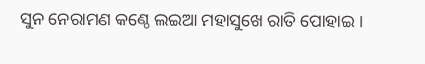ସୁନ ନେରାମଣ କଣ୍ଠେ ଲଇଆ ମହାସୁଖେ ରାତି ପୋହାଇ ।